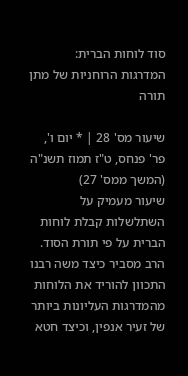סוד לוחות הברית: המדרגות הרוחניות של מתן תורה

שיעור מס' 28 | * יום ו', פר' פנחס, ט"ז תמוז תשנ"ה (המשך ממס' 27)
שיעור מעמיק על השתלשלות קבלת לוחות הברית על פי תורת הסוד. הרב מסביר כיצד משה רבנו התכוון להוריד את הלוחות מהמדרגות העליונות ביותר של זעיר אנפין, וכיצד חטא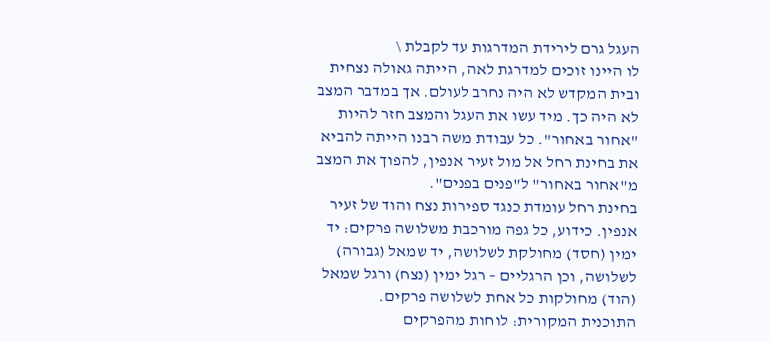העגל גרם לירידת המדרגות עד לקבלת \
לו היינו זוכים למדרגת לאה, הייתה גאולה נצחית ובית המקדש לא היה נחרב לעולם. אך במדבר המצב לא היה כך. מיד עשו את העגל והמצב חזר להיות "אחור באחור". כל עבודת משה רבנו הייתה להביא את בחינת רחל אל מול זעיר אנפין, להפוך את המצב מ"אחור באחור" ל"פנים בפנים".
בחינת רחל עומדת כנגד ספירות נצח והוד של זעיר אנפין. כידוע, כל גפה מורכבת משלושה פרקים: יד ימין (חסד) מחולקת לשלושה, יד שמאל (גבורה) לשלושה, וכן הרגליים – רגל ימין (נצח) ורגל שמאל (הוד) מחולקות כל אחת לשלושה פרקים.
התוכנית המקורית: לוחות מהפרקים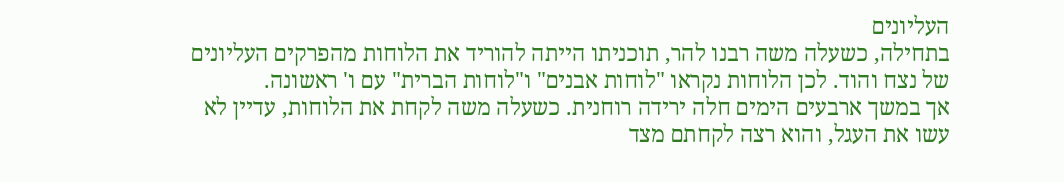העליונים
בתחילה, כשעלה משה רבנו להר, תוכניתו הייתה להוריד את הלוחות מהפרקים העליונים של נצח והוד. לכן הלוחות נקראו "לוחות אבנים" ו"לוחות הברית" עם ו' ראשונה.
אך במשך ארבעים הימים חלה ירידה רוחנית. כשעלה משה לקחת את הלוחות, עדיין לא עשו את העגל, והוא רצה לקחתם מצד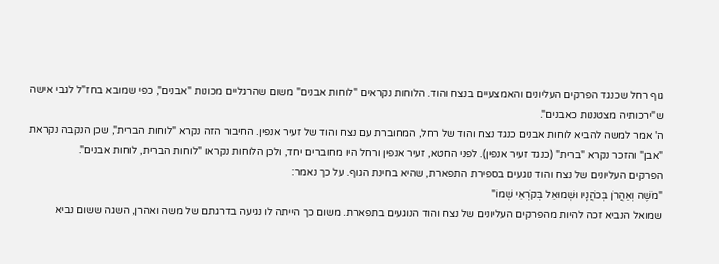גוף רחל שכנגד הפרקים העליונים והאמצעיים בנצח והוד. הלוחות נקראים "לוחות אבנים" משום שהרגליים מכונות "אבנים", כפי שמובא בחז"ל לגבי אישה ש"ירכותיה מצטננות כאבנים".
ה' אמר למשה להביא לוחות אבנים כנגד נצח והוד של רחל, המחוברת עם נצח והוד של זעיר אנפין. החיבור הזה נקרא "לוחות הברית", שכן הנקבה נקראת "אבן" והזכר נקרא "ברית" (כנגד זעיר אנפין). לפני החטא, זעיר אנפין ורחל היו מחוברים יחד, ולכן הלוחות נקראו "לוחות הברית, לוחות אבנים".
הפרקים העליונים של נצח והוד נוגעים בספירת התפארת, שהיא בחינת הגוף. על כך נאמר:
"מֹשֶׁה וְאַהֲרֹן בְּכֹהֲנָיו וּשְׁמוּאֵל בְּקֹרְאֵי שְׁמוֹ"
שמואל הנביא זכה להיות מהפרקים העליונים של נצח והוד הנוגעים בתפארת. משום כך הייתה לו נגיעה בדרגתם של משה ואהרן, השגה ששום נביא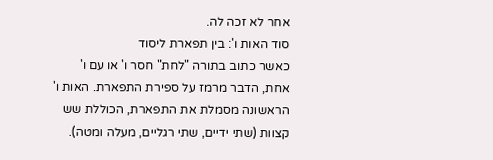אחר לא זכה לה.
סוד האות ו': בין תפארת ליסוד
כאשר כתוב בתורה "לחת" חסר ו' או עם ו' אחת, הדבר מרמז על ספירת התפארת. האות ו' הראשונה מסמלת את התפארת, הכוללת שש קצוות (שתי ידיים, שתי רגליים, מעלה ומטה).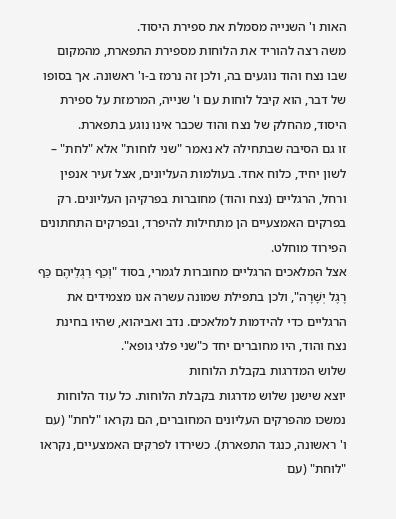האות ו' השנייה מסמלת את ספירת היסוד.
משה רצה להוריד את הלוחות מספירת התפארת, מהמקום שבו נצח והוד נוגעים בה, ולכן זה נרמז ב-ו' ראשונה. אך בסופו של דבר, הוא קיבל לוחות עם ו' שנייה, המרמזת על ספירת היסוד, מהחלק של נצח והוד שכבר אינו נוגע בתפארת.
זו גם הסיבה שבתחילה לא נאמר "שני לוחות" אלא "לחת" – לשון יחיד, כלוח אחד. בעולמות העליונים, אצל זעיר אנפין ורחל, הרגליים (נצח והוד) מחוברות בפרקיהן העליונים. רק בפרקים האמצעיים הן מתחילות להיפרד, ובפרקים התחתונים הפירוד מוחלט.
אצל המלאכים הרגליים מחוברות לגמרי, בסוד "וְכַף רַגְלֵיהֶם כַּף רֶגֶל יְשָׁרָה", ולכן בתפילת שמונה עשרה אנו מצמידים את הרגליים כדי להידמות למלאכים. נדב ואביהוא, שהיו בחינת נצח והוד, היו מחוברים יחד כ"שני פלגי גופא".
שלוש המדרגות בקבלת הלוחות
יוצא שישנן שלוש מדרגות בקבלת הלוחות. כל עוד הלוחות נמשכו מהפרקים העליונים המחוברים, הם נקראו "לחת" (עם ו' ראשונה, כנגד התפארת). כשירדו לפרקים האמצעיים, נקראו "לוחת" (עם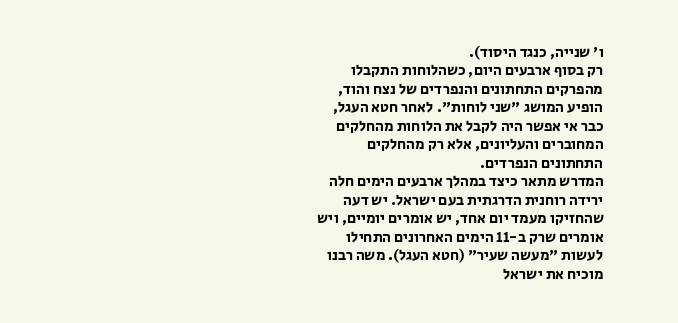ו' שנייה, כנגד היסוד).
רק בסוף ארבעים היום, כשהלוחות התקבלו מהפרקים התחתונים והנפרדים של נצח והוד, הופיע המושג "שני לוחות". לאחר חטא העגל, כבר אי אפשר היה לקבל את הלוחות מהחלקים המחוברים והעליונים, אלא רק מהחלקים התחתונים הנפרדים.
המדרש מתאר כיצד במהלך ארבעים הימים חלה ירידה רוחנית הדרגתית בעם ישראל. יש דעה שהחזיקו מעמד יום אחד, יש אומרים יומיים, ויש אומרים שרק ב-11 הימים האחרונים התחילו לעשות "מעשה שעיר" (חטא העגל). משה רבנו מוכיח את ישראל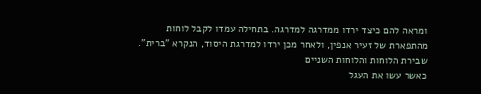ומראה להם כיצד ירדו ממדרגה למדרגה. בתחילה עמדו לקבל לוחות מהתפארת של זעיר אנפין, ולאחר מכן ירדו למדרגת היסוד, הנקרא "ברית".
שבירת הלוחות והלוחות השניים
כאשר עשו את העגל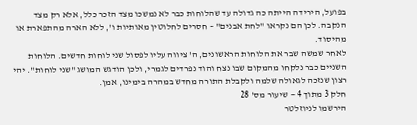בפועל, הירידה הייתה כה גדולה עד שהלוחות כבר לא נמשכו מצד הזכר כלל, אלא רק מצד הנקבה. לכן הם נקראו "לחת אבנים" – חסרים לחלוטין מאותיות ו', ללא הארה מהתפארת או מהיסוד.
לאחר שמשה שבר את הלוחות הראשונים, ה' ציווה עליו לפסול שני לוחות חדשים. הלוחות השניים כבר נלקחו מהמקום שבו נצח והוד נפרדים לגמרי, ולכן הודגש המושג "שני לוחות". יהי רצון שנזכה לגאולה שלמה ולקבלת התורה מחדש במהרה בימינו, אמן.
חלק 3 מתוך 4 — שיעור מס' 28
הירשמו לניוזלטר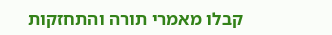קבלו מאמרי תורה והתחזקות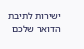ישירות לתיבת הדואר שלכם